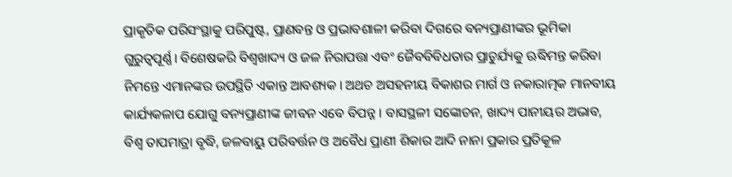ପ୍ରାକୃତିକ ପରିସଂସ୍ଥାକୁ ପରିପୁଷ୍ଟ, ପ୍ରାଣବନ୍ତ ଓ ପ୍ରଭାବଶାଳୀ କରିବା ଦିଗରେ ବନ୍ୟପ୍ରାଣୀଙ୍କର ଭୂମିକା ଗୁରୁତ୍ୱପୂର୍ଣ୍ଣ। ବିଶେଷକରି ବିଶ୍ବଖାଦ୍ୟ ଓ ଜଳ ନିରାପତ୍ତା ଏବଂ ଜୈବବିବିଧତାର ପ୍ରାଚୁର୍ଯ୍ୟକୁ ଋଦ୍ଧିମନ୍ତ କରିବା ନିମନ୍ତେ ଏମାନଙ୍କର ଉପସ୍ଥିତି ଏକାନ୍ତ ଆବଶ୍ୟକ। ଅଥଚ ଅସହନୀୟ ବିକାଶର ମାର୍ଗ ଓ ନକାରାତ୍ମକ ମାନବୀୟ କାର୍ଯ୍ୟକଳାପ ଯୋଗୁ ବନ୍ୟପ୍ରାଣୀଙ୍କ ଜୀବନ ଏବେ ବିପନ୍ନ। ବାସସ୍ଥଳୀ ସଙ୍କୋଚନ, ଖାଦ୍ୟ ପାନୀୟର ଅଭାବ, ବିଶ୍ବ ତାପମାତ୍ରା ବୃଦ୍ଧି, ଜଳବାୟୁ ପରିବର୍ତ୍ତନ ଓ ଅବୈଧ ପ୍ରାଣୀ ଶିକାର ଆଦି ନାନା ପ୍ରକାର ପ୍ରତିକୂଳ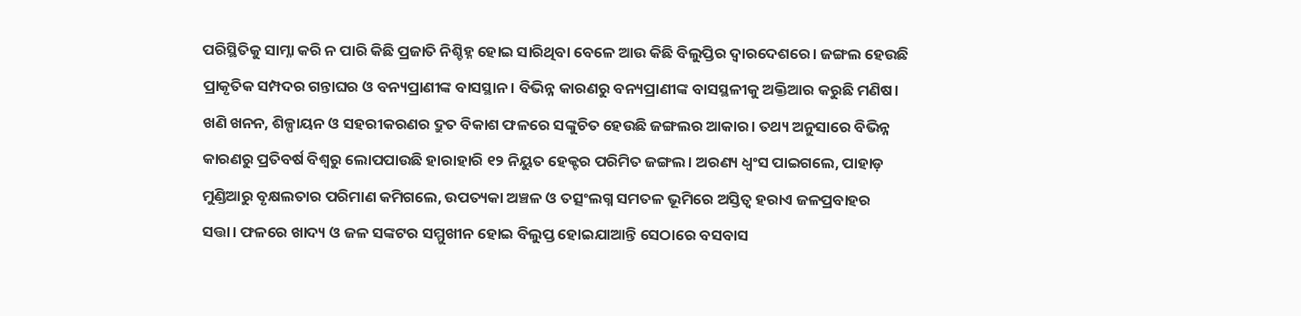ପରିସ୍ଥିତିକୁ ସାମ୍ନା କରି ନ ପାରି କିଛି ପ୍ରଜାତି ନିଶ୍ଚିହ୍ନ ହୋଇ ସାରିଥିବା ବେଳେ ଆଉ କିଛି ବିଲୁପ୍ତିର ଦ୍ୱାରଦେଶରେ। ଜଙ୍ଗଲ ହେଉଛି ପ୍ରାକୃତିକ ସମ୍ପଦର ଗନ୍ତାଘର ଓ ବନ୍ୟପ୍ରାଣୀଙ୍କ ବାସସ୍ଥାନ। ବିଭିନ୍ନ କାରଣରୁ ବନ୍ୟପ୍ରାଣୀଙ୍କ ବାସସ୍ଥଳୀକୁ ଅକ୍ତିଆର କରୁଛି ମଣିଷ। ଖଣି ଖନନ, ଶିଳ୍ପାୟନ ଓ ସହରୀକରଣର ଦ୍ରୁତ ବିକାଶ ଫଳରେ ସଙ୍କୁଚିତ ହେଉଛି ଜଙ୍ଗଲର ଆକାର। ତଥ୍ୟ ଅନୁସାରେ ବିଭିନ୍ନ କାରଣରୁ ପ୍ରତିବର୍ଷ ବିଶ୍ବରୁ ଲୋପପାଉଛି ହାରାହାରି ୧୨ ନିୟୁତ ହେକ୍ଟର ପରିମିତ ଜଙ୍ଗଲ। ଅରଣ୍ୟ ଧ୍ବଂସ ପାଇଗଲେ, ପାହାଡ଼ ମୁଣ୍ଡିଆରୁ ବୃକ୍ଷଲତାର ପରିମାଣ କମିଗଲେ, ଉପତ୍ୟକା ଅଞ୍ଚଳ ଓ ତତ୍ସଂଲଗ୍ନ ସମତଳ ଭୂମିରେ ଅସ୍ତିତ୍ୱ ହରାଏ ଜଳପ୍ରବାହର ସତ୍ତା। ଫଳରେ ଖାଦ୍ୟ ଓ ଜଳ ସଙ୍କଟର ସମ୍ମୁଖୀନ ହୋଇ ବିଲୁପ୍ତ ହୋଇଯାଆନ୍ତି ସେଠାରେ ବସବାସ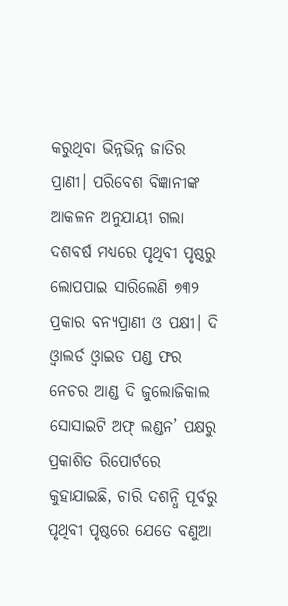କରୁଥିବା ଭିନ୍ନଭିନ୍ନ ଜାତିର ପ୍ରାଣୀ। ପରିବେଶ ବିଜ୍ଞାନୀଙ୍କ ଆକଳନ ଅନୁଯାୟୀ ଗଲା ଦଶବର୍ଷ ମଧ୍ୟରେ ପୃଥିବୀ ପୃଷ୍ଠରୁ ଲୋପପାଇ ସାରିଲେଣି ୭୩୨ ପ୍ରକାର ବନ୍ୟପ୍ରାଣୀ ଓ ପକ୍ଷୀ। ଦି ଓ୍ବାଲର୍ଡ ଓ୍ବାଇଡ ପଣ୍ଡ ଫର ନେଚର ଆଣ୍ଡ ଦି ଜୁଲୋଜିକାଲ ସୋସାଇଟି ଅଫ୍ ଲଣ୍ଡନ’ ପକ୍ଷରୁ ପ୍ରକାଶିତ ରିପୋର୍ଟରେ କୁହାଯାଇଛି, ଚାରି ଦଶନ୍ଧି ପୂର୍ବରୁ ପୃଥିବୀ ପୃଷ୍ଠରେ ଯେତେ ବଣୁଆ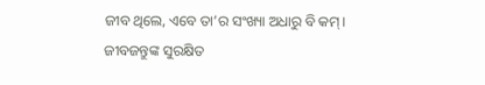ଜୀବ ଥିଲେ, ଏବେ ତା’ର ସଂଖ୍ୟା ଅଧାରୁ ବି କମ୍।
ଜୀବଜନ୍ତୁଙ୍କ ସୁରକ୍ଷିତ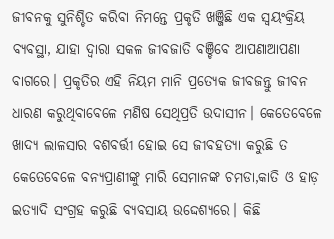ଜୀବନକୁ ସୁନିଶ୍ଚିତ କରିବା ନିମନ୍ତେ ପ୍ରକୃତି ଖଞ୍ଜିଛି ଏକ ସ୍ବୟଂକ୍ରିୟ ବ୍ୟବସ୍ଥା, ଯାହା ଦ୍ବାରା ସକଳ ଜୀବଜାତି ବଞ୍ଚିବେ ଆପଣାଆପଣା ବାଗରେ। ପ୍ରକୃତିର ଏହି ନିୟମ ମାନି ପ୍ରତ୍ୟେକ ଜୀବଜନ୍ତୁ ଜୀବନ ଧାରଣ କରୁଥିବାବେଳେ ମଣିଷ ସେଥିପ୍ରତି ଉଦାସୀନ। କେତେବେଳେ ଖାଦ୍ୟ ଲାଳସାର ବଶବର୍ତ୍ତୀ ହୋଇ ସେ ଜୀବହତ୍ୟା କରୁଛି ତ କେତେବେଳେ ବନ୍ୟପ୍ରାଣୀଙ୍କୁ ମାରି ସେମାନଙ୍କ ଚମଡା,କାତି ଓ ହାଡ଼ ଇତ୍ୟାଦି ସଂଗ୍ରହ କରୁଛି ବ୍ୟବସାୟ ଉଦ୍ଦେଶ୍ୟରେ। କିଛି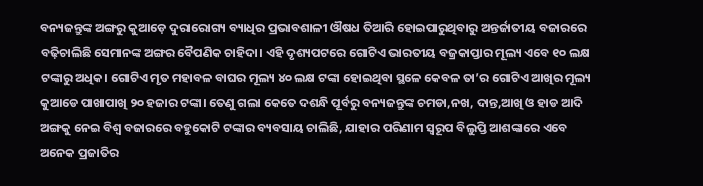ବନ୍ୟଜନ୍ତୁଙ୍କ ଅଙ୍ଗରୁ କୁଆଡ଼େ ଦୁରାରୋଗ୍ୟ ବ୍ୟାଧିର ପ୍ରଭାବଶାଳୀ ଔଷଧ ତିଆରି ହୋଇପାରୁଥିବାରୁ ଅନ୍ତର୍ଜାତୀୟ ବଜାରରେ ବଢ଼ିଚାଲିଛି ସେମାନଙ୍କ ଅଙ୍ଗର ବୈପଣିକ ଚାହିଦା। ଏହି ଦୃଶ୍ୟପଟରେ ଗୋଟିଏ ଭାରତୀୟ ବଜ୍ରକାପ୍ତାର ମୂଲ୍ୟ ଏବେ ୧୦ ଲକ୍ଷ ଟଙ୍କାରୁ ଅଧିକ। ଗୋଟିଏ ମୃତ ମହାବଳ ବାଘର ମୂଲ୍ୟ ୪୦ ଲକ୍ଷ ଟଙ୍କା ହୋଇଥିବା ସ୍ଥଳେ କେବଳ ତା’ର ଗୋଟିଏ ଆଖିର ମୂଲ୍ୟ କୁଆଡେ ପାଖାପାଖି ୨୦ ହଜାର ଟଙ୍କା। ତେଣୁ ଗଲା କେତେ ଦଶନ୍ଧି ପୂର୍ବରୁ ବନ୍ୟଜନ୍ତୁଙ୍କ ଚମଡା,ନଖ, ଦାନ୍ତ,ଆଖି ଓ ହାଡ ଆଦି ଅଙ୍ଗକୁ ନେଇ ବିଶ୍ବ ବଜାରରେ ବହୁକୋଟି ଟଙ୍କାର ବ୍ୟବସାୟ ଚାଲିଛି, ଯାହାର ପରିଣାମ ସ୍ବରୂପ ବିଲୁପ୍ତି ଆଶଙ୍କାରେ ଏବେ ଅନେକ ପ୍ରଜାତିର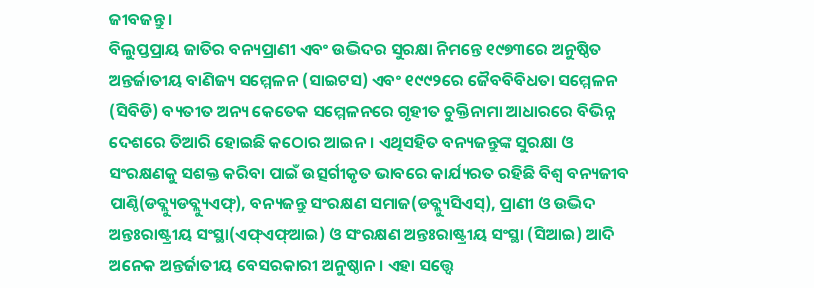ଜୀବଜନ୍ତୁ।
ବିଲୁପ୍ତପ୍ରାୟ ଜାତିର ବନ୍ୟପ୍ରାଣୀ ଏବଂ ଉଦ୍ଭିଦର ସୁରକ୍ଷା ନିମନ୍ତେ ୧୯୭୩ରେ ଅନୁଷ୍ଠିତ ଅନ୍ତର୍ଜାତୀୟ ବାଣିଜ୍ୟ ସମ୍ମେଳନ (ସାଇଟସ) ଏବଂ ୧୯୯୨ରେ ଜୈବବିବିଧତା ସମ୍ମେଳନ (ସିବିଡି) ବ୍ୟତୀତ ଅନ୍ୟ କେତେକ ସମ୍ମେଳନରେ ଗୃହୀତ ଚୁକ୍ତିନାମା ଆଧାରରେ ବିଭିନ୍ନ ଦେଶରେ ତିଆରି ହୋଇଛି କଠୋର ଆଇନ। ଏଥିସହିତ ବନ୍ୟଜନ୍ତୁଙ୍କ ସୁରକ୍ଷା ଓ ସଂରକ୍ଷଣକୁ ସଶକ୍ତ କରିବା ପାଇଁ ଉତ୍ସର୍ଗୀକୃତ ଭାବରେ କାର୍ଯ୍ୟରତ ରହିଛି ବିଶ୍ବ ବନ୍ୟଜୀବ ପାଣ୍ଠି(ଡବ୍ଲ୍ୟୁଡବ୍ଲ୍ୟୁଏଫ୍), ବନ୍ୟଜନ୍ତୁ ସଂରକ୍ଷଣ ସମାଜ(ଡବ୍ଲ୍ୟୁସିଏସ୍), ପ୍ରାଣୀ ଓ ଉଦ୍ଭିଦ ଅନ୍ତଃରାଷ୍ଟ୍ରୀୟ ସଂସ୍ଥା(ଏଫ୍ଏଫ୍ଆଇ) ଓ ସଂରକ୍ଷଣ ଅନ୍ତଃରାଷ୍ଟ୍ରୀୟ ସଂସ୍ଥା (ସିଆଇ) ଆଦି ଅନେକ ଅନ୍ତର୍ଜାତୀୟ ବେସରକାରୀ ଅନୁଷ୍ଠାନ। ଏହା ସତ୍ତ୍ୱେ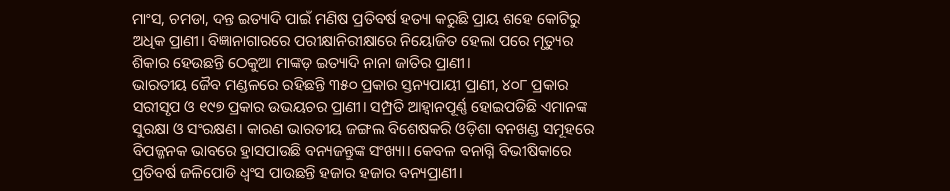ମାଂସ, ଚମଡା, ଦନ୍ତ ଇତ୍ୟାଦି ପାଇଁ ମଣିଷ ପ୍ରତିବର୍ଷ ହତ୍ୟା କରୁଛି ପ୍ରାୟ ଶହେ କୋଟିରୁ ଅଧିକ ପ୍ରାଣୀ। ବିଜ୍ଞାନାଗାରରେ ପରୀକ୍ଷାନିରୀକ୍ଷାରେ ନିୟୋଜିତ ହେଲା ପରେ ମୃତ୍ୟୁର ଶିକାର ହେଉଛନ୍ତି ଠେକୁଆ ମାଙ୍କଡ଼ ଇତ୍ୟାଦି ନାନା ଜାତିର ପ୍ରାଣୀ।
ଭାରତୀୟ ଜୈବ ମଣ୍ଡଳରେ ରହିଛନ୍ତି ୩୫୦ ପ୍ରକାର ସ୍ତନ୍ୟପାୟୀ ପ୍ରାଣୀ, ୪୦୮ ପ୍ରକାର ସରୀସୃପ ଓ ୧୯୭ ପ୍ରକାର ଉଭୟଚର ପ୍ରାଣୀ। ସମ୍ପ୍ରତି ଆହ୍ବାନପୂର୍ଣ୍ଣ ହୋଇପଡିଛି ଏମାନଙ୍କ ସୁରକ୍ଷା ଓ ସଂରକ୍ଷଣ। କାରଣ ଭାରତୀୟ ଜଙ୍ଗଲ ବିଶେଷକରି ଓଡ଼ିଶା ବନଖଣ୍ଡ ସମୂହରେ ବିପଜ୍ଜନକ ଭାବରେ ହ୍ରାସପାଉଛି ବନ୍ୟଜନ୍ତୁଙ୍କ ସଂଖ୍ୟା। କେବଳ ବନାଗ୍ନି ବିଭୀଷିକାରେ ପ୍ରତିବର୍ଷ ଜଳିପୋଡି ଧ୍ବଂସ ପାଉଛନ୍ତି ହଜାର ହଜାର ବନ୍ୟପ୍ରାଣୀ।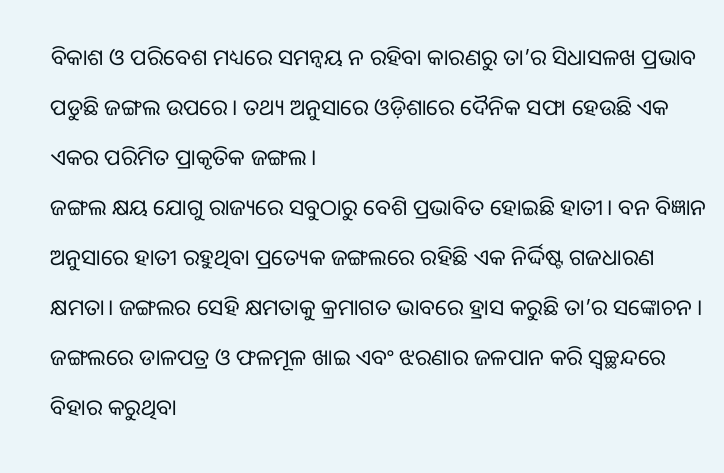ବିକାଶ ଓ ପରିବେଶ ମଧ୍ୟରେ ସମନ୍ବୟ ନ ରହିବା କାରଣରୁ ତା’ର ସିଧାସଳଖ ପ୍ରଭାବ ପଡୁଛି ଜଙ୍ଗଲ ଉପରେ। ତଥ୍ୟ ଅନୁସାରେ ଓଡ଼ିଶାରେ ଦୈନିକ ସଫା ହେଉଛି ଏକ ଏକର ପରିମିତ ପ୍ରାକୃତିକ ଜଙ୍ଗଲ।
ଜଙ୍ଗଲ କ୍ଷୟ ଯୋଗୁ ରାଜ୍ୟରେ ସବୁଠାରୁ ବେଶି ପ୍ରଭାବିତ ହୋଇଛି ହାତୀ। ବନ ବିଜ୍ଞାନ ଅନୁସାରେ ହାତୀ ରହୁଥିବା ପ୍ରତ୍ୟେକ ଜଙ୍ଗଲରେ ରହିଛି ଏକ ନିର୍ଦ୍ଦିଷ୍ଟ ଗଜଧାରଣ କ୍ଷମତା। ଜଙ୍ଗଲର ସେହି କ୍ଷମତାକୁ କ୍ରମାଗତ ଭାବରେ ହ୍ରାସ କରୁଛି ତା’ର ସଙ୍କୋଚନ । ଜଙ୍ଗଲରେ ଡାଳପତ୍ର ଓ ଫଳମୂଳ ଖାଇ ଏବଂ ଝରଣାର ଜଳପାନ କରି ସ୍ବଚ୍ଛନ୍ଦରେ ବିହାର କରୁଥିବା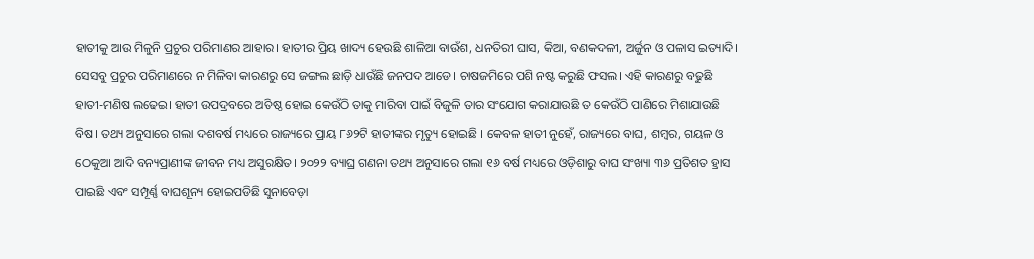ହାତୀକୁ ଆଉ ମିଳୁନି ପ୍ରଚୁର ପରିମାଣର ଆହାର। ହାତୀର ପ୍ରିୟ ଖାଦ୍ୟ ହେଉଛି ଶାଳିଆ ବାଉଁଶ, ଧନତିରୀ ଘାସ, କିଆ, ବଣକଦଳୀ, ଅର୍ଜୁନ ଓ ପଳାସ ଇତ୍ୟାଦି। ସେସବୁ ପ୍ରଚୁର ପରିମାଣରେ ନ ମିଳିବା କାରଣରୁ ସେ ଜଙ୍ଗଲ ଛାଡ଼ି ଧାଉଁଛି ଜନପଦ ଆଡେ। ଚାଷଜମିରେ ପଶି ନଷ୍ଟ କରୁଛି ଫସଲ। ଏହି କାରଣରୁ ବଢୁଛି ହାତୀ-ମଣିଷ ଲଢେଇ। ହାତୀ ଉପଦ୍ରବରେ ଅତିଷ୍ଠ ହୋଇ କେଉଁଠି ତାକୁ ମାରିବା ପାଇଁ ବିଜୁଳି ତାର ସଂଯୋଗ କରାଯାଉଛି ତ କେଉଁଠି ପାଣିରେ ମିଶାଯାଉଛି ବିଷ। ତଥ୍ୟ ଅନୁସାରେ ଗଲା ଦଶବର୍ଷ ମଧ୍ୟରେ ରାଜ୍ୟରେ ପ୍ରାୟ ୮୬୨ଟି ହାତୀଙ୍କର ମୃତ୍ୟୁ ହୋଇଛି । କେବଳ ହାତୀ ନୁହେଁ, ରାଜ୍ୟରେ ବାଘ, ଶମ୍ବର, ଗୟଳ ଓ ଠେକୁଆ ଆଦି ବନ୍ୟପ୍ରାଣୀଙ୍କ ଜୀବନ ମଧ୍ୟ ଅସୁରକ୍ଷିତ। ୨୦୨୨ ବ୍ୟାଘ୍ର ଗଣନା ତଥ୍ୟ ଅନୁସାରେ ଗଲା ୧୬ ବର୍ଷ ମଧ୍ୟରେ ଓଡ଼ିଶାରୁ ବାଘ ସଂଖ୍ୟା ୩୬ ପ୍ରତିଶତ ହ୍ରାସ ପାଇଛି ଏବଂ ସମ୍ପୂର୍ଣ୍ଣ ବାଘଶୂନ୍ୟ ହୋଇପଡିଛି ସୁନାବେଡ଼ା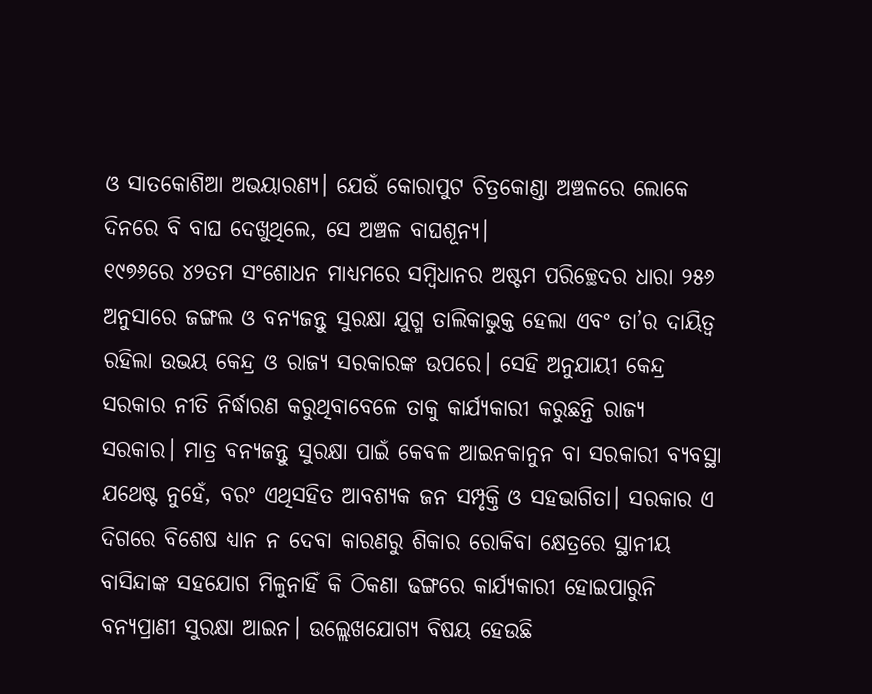ଓ ସାତକୋଶିଆ ଅଭୟାରଣ୍ୟ। ଯେଉଁ କୋରାପୁଟ ଚିତ୍ରକୋଣ୍ଡା ଅଞ୍ଚଳରେ ଲୋକେ ଦିନରେ ବି ବାଘ ଦେଖୁଥିଲେ, ସେ ଅଞ୍ଚଳ ବାଘଶୂନ୍ୟ।
୧୯୭୬ରେ ୪୨ତମ ସଂଶୋଧନ ମାଧ୍ୟମରେ ସମ୍ବିଧାନର ଅଷ୍ଟମ ପରିଚ୍ଛେଦର ଧାରା ୨୫୬ ଅନୁସାରେ ଜଙ୍ଗଲ ଓ ବନ୍ୟଜନ୍ତୁ ସୁରକ୍ଷା ଯୁଗ୍ମ ତାଲିକାଭୁକ୍ତ ହେଲା ଏବଂ ତା’ର ଦାୟିତ୍ୱ ରହିଲା ଉଭୟ କେନ୍ଦ୍ର ଓ ରାଜ୍ୟ ସରକାରଙ୍କ ଉପରେ। ସେହି ଅନୁଯାୟୀ କେନ୍ଦ୍ର ସରକାର ନୀତି ନିର୍ଦ୍ଧାରଣ କରୁଥିବାବେଳେ ତାକୁ କାର୍ଯ୍ୟକାରୀ କରୁଛନ୍ତି ରାଜ୍ୟ ସରକାର। ମାତ୍ର ବନ୍ୟଜନ୍ତୁ ସୁରକ୍ଷା ପାଇଁ କେବଳ ଆଇନକାନୁନ ବା ସରକାରୀ ବ୍ୟବସ୍ଥା ଯଥେଷ୍ଟ ନୁହେଁ, ବରଂ ଏଥିସହିତ ଆବଶ୍ୟକ ଜନ ସମ୍ପୃକ୍ତି ଓ ସହଭାଗିତା। ସରକାର ଏ ଦିଗରେ ବିଶେଷ ଧ୍ୟାନ ନ ଦେବା କାରଣରୁ ଶିକାର ରୋକିବା କ୍ଷେତ୍ରରେ ସ୍ଥାନୀୟ ବାସିନ୍ଦାଙ୍କ ସହଯୋଗ ମିଳୁନାହିଁ କି ଠିକଣା ଢଙ୍ଗରେ କାର୍ଯ୍ୟକାରୀ ହୋଇପାରୁନି ବନ୍ୟପ୍ରାଣୀ ସୁରକ୍ଷା ଆଇନ। ଉଲ୍ଲେଖଯୋଗ୍ୟ ବିଷୟ ହେଉଛି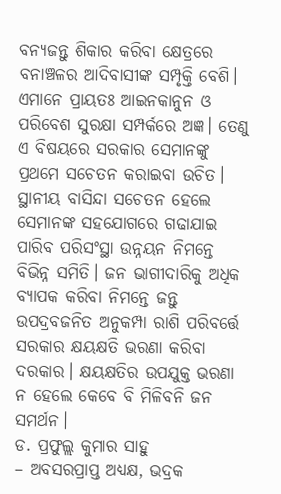ବନ୍ୟଜନ୍ତୁ ଶିକାର କରିବା କ୍ଷେତ୍ରରେ ବନାଞ୍ଚଳର ଆଦିବାସୀଙ୍କ ସମ୍ପୃକ୍ତି ବେଶି। ଏମାନେ ପ୍ରାୟତଃ ଆଇନକାନୁନ ଓ ପରିବେଶ ସୁରକ୍ଷା ସମ୍ପର୍କରେ ଅଜ୍ଞ। ତେଣୁ ଏ ବିଷୟରେ ସରକାର ସେମାନଙ୍କୁ ପ୍ରଥମେ ସଚେତନ କରାଇବା ଉଚିତ। ସ୍ଥାନୀୟ ବାସିନ୍ଦା ସଚେତନ ହେଲେ ସେମାନଙ୍କ ସହଯୋଗରେ ଗଢାଯାଇ ପାରିବ ପରିସଂସ୍ଥା ଉନ୍ନୟନ ନିମନ୍ତେ ବିଭିନ୍ନ ସମିତି। ଜନ ଭାଗୀଦାରିକୁ ଅଧିକ ବ୍ୟାପକ କରିବା ନିମନ୍ତେ ଜନ୍ତୁ ଉପଦ୍ରବଜନିତ ଅନୁକମ୍ପା ରାଶି ପରିବର୍ତ୍ତେ ସରକାର କ୍ଷୟକ୍ଷତି ଭରଣା କରିବା ଦରକାର। କ୍ଷୟକ୍ଷତିର ଉପଯୁକ୍ତ ଭରଣା ନ ହେଲେ କେବେ ବି ମିଳିବନି ଜନ ସମର୍ଥନ।
ଡ. ପ୍ରଫୁଲ୍ଲ କୁମାର ସାହୁ
– ଅବସରପ୍ରାପ୍ତ ଅଧ୍ୟକ୍ଷ, ଭଦ୍ରକ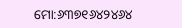ମୋ:୬୩୭୧୬୪୨୪୬୪